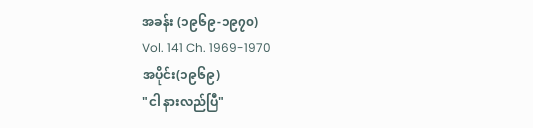အခန်း (၁၉၆၉-၁၉၇၀)
Vol. 141 Ch. 1969-1970
အပိုင်း(၁၉၆၉)
"ငါ နားလည်ပြီ"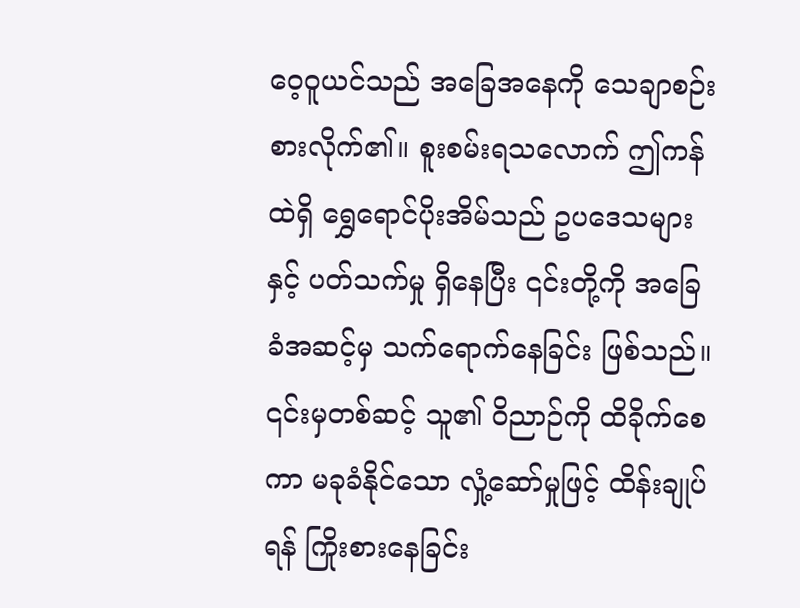ဝေ့ဝူယင်သည် အခြေအနေကို သေချာစဉ်းစားလိုက်၏။ စူးစမ်းရသလောက် ဤကန်ထဲရှိ ရွှေရောင်ပိုးအိမ်သည် ဥပဒေသများနှင့် ပတ်သက်မှု ရှိနေပြီး ၎င်းတို့ကို အခြေခံအဆင့်မှ သက်ရောက်နေခြင်း ဖြစ်သည်။ ၎င်းမှတစ်ဆင့် သူ၏ ဝိညာဉ်ကို ထိခိုက်စေကာ မခုခံနိုင်သော လှုံ့ဆော်မှုဖြင့် ထိန်းချုပ်ရန် ကြိုးစားနေခြင်း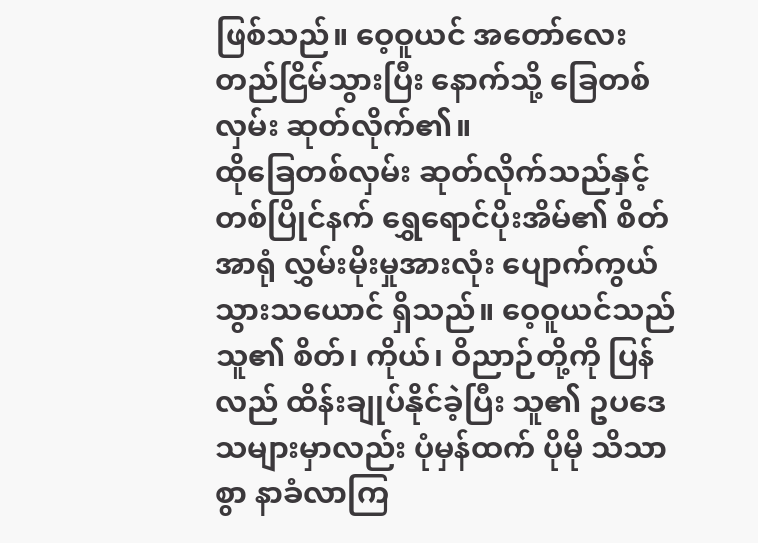ဖြစ်သည်။ ဝေ့ဝူယင် အတော်လေး တည်ငြိမ်သွားပြီး နောက်သို့ ခြေတစ်လှမ်း ဆုတ်လိုက်၏။
ထိုခြေတစ်လှမ်း ဆုတ်လိုက်သည်နှင့် တစ်ပြိုင်နက် ရွှေရောင်ပိုးအိမ်၏ စိတ်အာရုံ လွှမ်းမိုးမှုအားလုံး ပျောက်ကွယ်သွားသယောင် ရှိသည်။ ဝေ့ဝူယင်သည် သူ၏ စိတ်၊ ကိုယ်၊ ဝိညာဉ်တို့ကို ပြန်လည် ထိန်းချုပ်နိုင်ခဲ့ပြီး သူ၏ ဥပဒေသများမှာလည်း ပုံမှန်ထက် ပိုမို သိသာစွာ နာခံလာကြ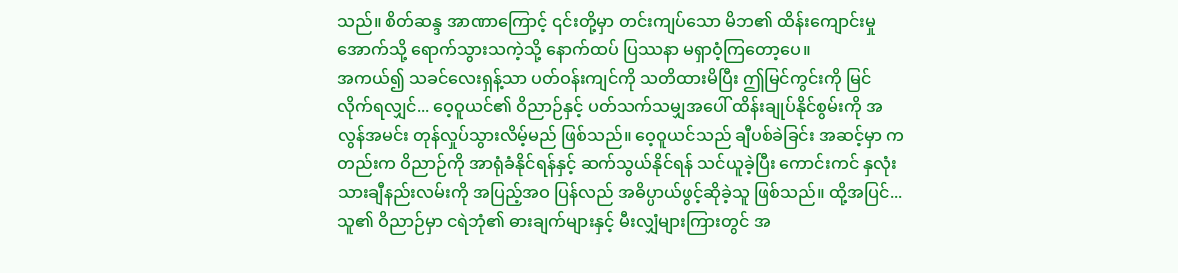သည်။ စိတ်ဆန္ဒ အာဏာကြောင့် ၎င်းတို့မှာ တင်းကျပ်သော မိဘ၏ ထိန်းကျောင်းမှုအောက်သို့ ရောက်သွားသကဲ့သို့ နောက်ထပ် ပြဿနာ မရှာဝံ့ကြတော့ပေ။
အကယ်၍ သခင်လေးရှန့်သာ ပတ်ဝန်းကျင်ကို သတိထားမိပြီး ဤမြင်ကွင်းကို မြင်လိုက်ရလျှင်... ဝေ့ဝူယင်၏ ဝိညာဉ်နှင့် ပတ်သက်သမျှအပေါ် ထိန်းချုပ်နိုင်စွမ်းကို အလွန်အမင်း တုန်လှုပ်သွားလိမ့်မည် ဖြစ်သည်။ ဝေ့ဝူယင်သည် ချီပစ်ခဲခြင်း အဆင့်မှာ ကတည်းက ဝိညာဉ်ကို အာရုံခံနိုင်ရန်နှင့် ဆက်သွယ်နိုင်ရန် သင်ယူခဲ့ပြီး ကောင်းကင် နှလုံးသားချီနည်းလမ်းကို အပြည့်အဝ ပြန်လည် အဓိပ္ပာယ်ဖွင့်ဆိုခဲ့သူ ဖြစ်သည်။ ထို့အပြင်... သူ၏ ဝိညာဉ်မှာ ငရဲဘုံ၏ ဓားချက်များနှင့် မီးလျှံများကြားတွင် အ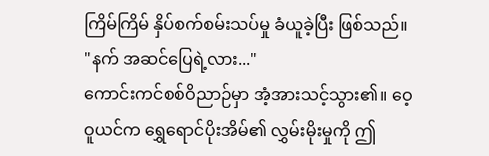ကြိမ်ကြိမ် နှိပ်စက်စမ်းသပ်မှု ခံယူခဲ့ပြီး ဖြစ်သည်။
"နက် အဆင်ပြေရဲ့လား..."
ကောင်းကင်စစ်ဝိညာဉ်မှာ အံ့အားသင့်သွား၏။ ဝေ့ဝူယင်က ရွှေရောင်ပိုးအိမ်၏ လွှမ်းမိုးမှုကို ဤ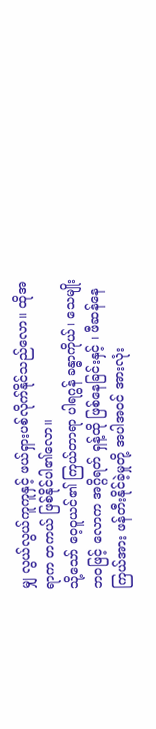မျှ လွယ်လွယ်ကူကူနှင့် ဖယ်ရှားပစ်လိုက်နိုင်သည်လော။ ထိုအရာက တကယ် ဖြစ်နိုင်ပါ၏လော။
သို့သော် ဝေ့ဝူယင်၏ ကြယ်တာရာ ပါရဂွန် ခန္ဓာကိုယ်၊ သေမျိုးဘဝဖြင့် လောက အဂ္ဂိရတ် ရှန့်ထို ဖြစ်နေခြင်းနှင့် ၊ ဖီဆန်နေကြယ်အား ဖန်တီးနိုင်ခဲ့မှုတို့ အပါအဝင် အားလုံး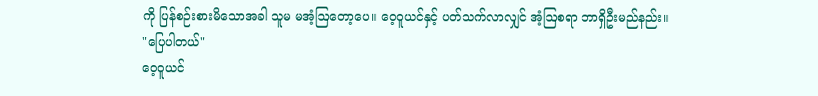ကို ပြန်စဉ်းစားမိသောအခါ သူမ မအံ့ဩတော့ပေ။ ဝေ့ဝူယင်နှင့် ပတ်သက်လာလျှင် အံ့ဩစရာ ဘာရှိဦးမည်နည်း။
"ပြေပါတယ်"
ဝေ့ဝူယင်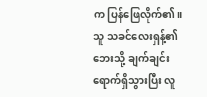က ပြန်ဖြေလိုက်၏။ သူ သခင်လေးရှန့်၏ ဘေးသို့ ချက်ချင်း ရောက်ရှိသွားပြီး လူ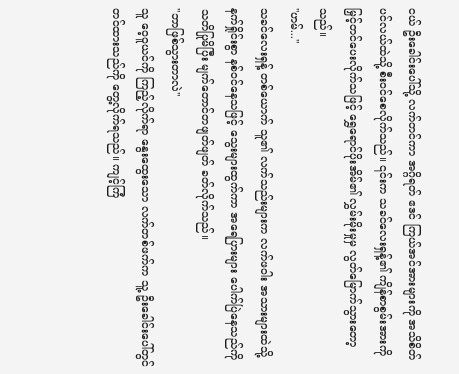ငယ် ဦးခေါင်းပေါ်သို့ လက်တင်ကာ အဂ္ဂိရတ် ဧဒင် ကြယ်အင်အားများကို အသိစိတ်ပင်လယ်ထဲသို့ စီးဝင်စေလိုက်သည်။ ၎င်းက သခင်လေးရှန့်၏ ကျိန်စာစွမ်းအားကို မြှင့်တင်ပေးလိုက်သဖြင့် ရွှေရောင်ပိုးအိမ်၏ လွှမ်းမိုးမှုမှ လွတ်မြောက်သွားတော့သည်။
"ဟမ်..."
သခင်လေးရှန့် တစ်ယောက် သူ၏ လက်သည်းများက လက်ဖဝါး အသားများထဲသို့ နက်ရှိုင်းစွာ နစ်ဝင်နေသဖြင့် သွေးများထွက်ကာ အရေပြားများ ပေါက်ပြဲနေသည်ကို သတိပြုမိပြီး မျက်တောင်တဖျတ်ဖျတ် ခတ်လိုက်သည်။
"ဘာဖြစ်သွားတာလဲ"
သူ ဝေ့ဝူယင်ကို ကြည့်လိုက်ရာ နွေးထွေးသော လက်တစ်ဖက်က သူ့ ဦးခေါင်းပေါ်တွင် တင်ထားသည်ကို တွေ့လိုက်ရသည်။ ကျင့်ကြံ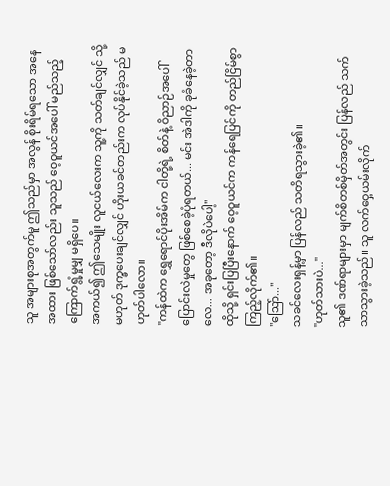သူ အများစုအတွက်မူ ဤသည်မှာ အလွန် စိုးရိမ်ရသော အနေအထား ဖြစ်သော်လည်း သူသည် ဝေ့ဝူယင်အပေါ် မည်သည့် ကြောက်ရွံ့မှုမျှ မရှိပေ။
အကယ်၍ ဤသေမျိုး လူငယ်လေးက သူ့ကို သတ်ချင်လျှင် သို့မဟုတ် ဒုက္ခပေးချင်လျှင် ဟိုးယခင်တည်းက လုပ်နိုင်ခဲ့သည် မဟုတ်ပါလော။
"ကန်ထဲက ရွှေရောင်ပိုးအိမ်က ငါတို့ရဲ့ စိတ်နဲ့ ဝိညာဉ်အပေါ် ပြောင်းလဲမှုတွေ ဖြစ်စေခဲ့ပုံရတယ်... မင်း အဲဒါကို ခုခံနေခဲ့တာလေ... အခုတော့ ဒီလိုပဲပေါ့"
ထိုသို့ ရှင်းပြပြီးနောက် ဝေ့ဝူယင်က ကန်ရေပြင်ကို တည်ငြိမ်စွာ ကြည့်လိုက်၏။
"ဩော်..."
သခင်လေးရှန့်မှာ ပြန်လည် သတိရသွားခဲ့၏။
"ဟုတ်သားပဲ..."
သူ၏ ဒဏ်ရာများမှာ မျက်စိတစ်မှိတ်အတွင်း ပြန်လည် သက်သာသွားခဲ့သည်။ သူ လက်ဝှေ့ယမ်းလိုက်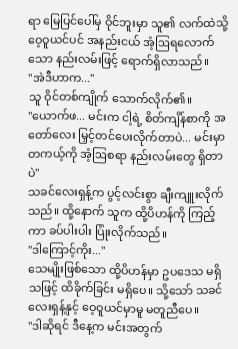ရာ မြေပြင်ပေါ်မှ ဝိုင်ဘူးမှာ သူ၏ လက်ထဲသို့ ဝေ့ဝူယင်ပင် အနည်းငယ် အံ့ဩရလောက်သော နည်းလမ်းဖြင့် ရောက်ရှိလာသည်။
"အဲဒီဟာက..."
သူ ဝိုင်တစ်ကျိုက် သောက်လိုက်၏။
"ယောက်ဖ... မင်းက ငါ့ရဲ့ စိတ်ကျိန်စာကို အတော်လေး မြှင့်တင်ပေးလိုက်တာပဲ... မင်းမှာ တကယ့်ကို အံ့ဩစရာ နည်းလမ်းတွေ ရှိတာပဲ"
သခင်လေးရှန့်က ပွင့်လင်းစွာ ချီးကျူးလိုက်သည်။ ထို့နောက် သူက ထို့ပိဟန်ကို ကြည့်ကာ ခပ်ပါးပါး ပြုံးလိုက်သည်။
"ဒါကြောင့်ကိုး..."
သေမျိုးဖြစ်သော ထို့ပိဟန်မှာ ဥပဒေသ မရှိသဖြင့် ထိခိုက်ခြင်း မရှိပေ။ သို့သော် သခင်လေးရှန့်နှင့် ဝေ့ဝူယင်မှာမူ မတူညီပေ။
"ဒါဆိုရင် ဒီနေ့က မင်းအတွက်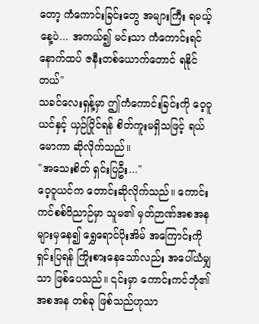တော့ ကံကောင်းခြင်းတွေ အများကြီး ရမယ့်နေ့ပဲ... အကယ်၍ မင်းသာ ကံကောင်းရင် နောက်ထပ် ဇနီးတစ်ယောက်တောင် ရနိုင်တယ်"
သခင်လေးရှန့်မှာ ဤကံကောင်းခြင်းကို ဝေ့ဝူယင်နှင့် ယှဉ်ပြိုင်ရန် စိတ်ကူးမရှိသဖြင့် ရယ်မောကာ ဆိုလိုက်သည်။
"အသေးစိတ် ရှင်းပြဦး..."
ဝေ့ဝူယင်က တောင်းဆိုလိုက်သည်။ ကောင်းကင်စစ်ဝိညာဉ်မှာ သူမ၏ မှတ်ဉာဏ်အစအနများမှနေ၍ ရွှေရောင်ပိုးအိမ် အကြောင်းကို ရှင်းပြရန် ကြိုးစားနေသော်လည်း အပေါ်ယံမျှသာ ဖြစ်ပေသည်။ ၎င်းမှာ ကောင်းကင်ဘုံ၏ အစအန တစ်ခု ဖြစ်သည်ဟုသာ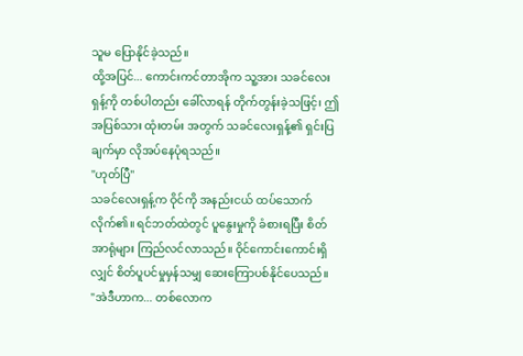သူမ ပြောနိုင်ခဲ့သည်။
ထို့အပြင်... ကောင်းကင်တာအိုက သူ့အား သခင်လေးရှန့်ကို တစ်ပါတည်း ခေါ်လာရန် တိုက်တွန်းခဲ့သဖြင့်၊ ဤအပြစ်သား ထုံးတမ်း အတွက် သခင်လေးရှန့်၏ ရှင်းပြချက်မှာ လိုအပ်နေပုံရသည်။
"ဟုတ်ပြီ"
သခင်လေးရှန့်က ဝိုင်ကို အနည်းငယ် ထပ်သောက်လိုက်၏။ ရင်ဘတ်ထဲတွင် ပူနွေးမှုကို ခံစားရပြီး စိတ်အာရုံများ ကြည်လင်လာသည်။ ဝိုင်ကောင်းကောင်းရှိလျှင် စိတ်ပူပင်မှုမှန်သမျှ ဆေးကြောပစ်နိုင်ပေသည်။
"အဲဒီဟာက... တစ်လောက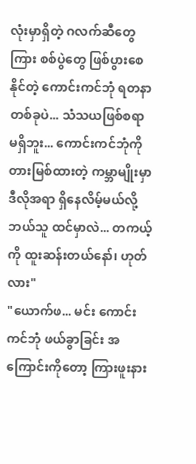လုံးမှာရှိတဲ့ ဂလက်ဆီတွေကြား စစ်ပွဲတွေ ဖြစ်ပွားစေနိုင်တဲ့ ကောင်းကင်ဘုံ ရတနာ တစ်ခုပဲ... သံသယဖြစ်စရာ မရှိဘူး... ကောင်းကင်ဘုံကို တားမြစ်ထားတဲ့ ကမ္ဘာမျိုးမှာ ဒီလိုအရာ ရှိနေလိမ့်မယ်လို့ ဘယ်သူ ထင်မှာလဲ... တကယ့်ကို ထူးဆန်းတယ်နော်၊ ဟုတ်လား"
"ယောက်ဖ... မင်း ကောင်းကင်ဘုံ ဖယ်ခွာခြင်း အကြောင်းကိုတော့ ကြားဖူးနား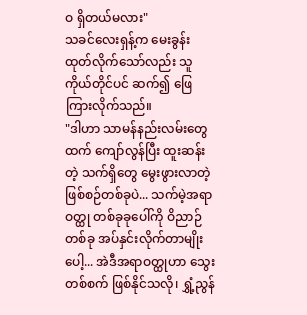ဝ ရှိတယ်မလား"
သခင်လေးရှန့်က မေးခွန်းထုတ်လိုက်သော်လည်း သူကိုယ်တိုင်ပင် ဆက်၍ ဖြေကြားလိုက်သည်။
"ဒါဟာ သာမန်နည်းလမ်းတွေထက် ကျော်လွန်ပြီး ထူးဆန်းတဲ့ သက်ရှိတွေ မွေးဖွားလာတဲ့ ဖြစ်စဉ်တစ်ခုပဲ... သက်မဲ့အရာဝတ္ထု တစ်ခုခုပေါ်ကို ဝိညာဉ်တစ်ခု အပ်နှင်းလိုက်တာမျိုးပေါ့... အဲဒီအရာဝတ္ထုဟာ သွေးတစ်စက် ဖြစ်နိုင်သလို၊ ရွှံ့ညွန်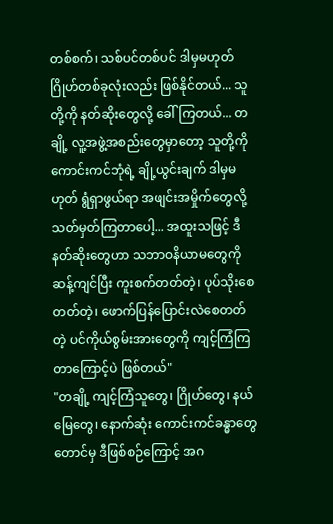တစ်စက်၊ သစ်ပင်တစ်ပင် ဒါမှမဟုတ် ဂြိုဟ်တစ်ခုလုံးလည်း ဖြစ်နိုင်တယ်... သူတို့ကို နတ်ဆိုးတွေလို့ ခေါ်ကြတယ်... တချို့ လူ့အဖွဲ့အစည်းတွေမှာတော့ သူတို့ကို ကောင်းကင်ဘုံရဲ့ ချို့ယွင်းချက် ဒါမှမဟုတ် ရွံရှာဖွယ်ရာ အဖျင်းအမှိုက်တွေလို့ သတ်မှတ်ကြတာပေါ့... အထူးသဖြင့် ဒီနတ်ဆိုးတွေဟာ သဘာဝနိယာမတွေကို ဆန့်ကျင်ပြီး ကူးစက်တတ်တဲ့၊ ပုပ်သိုးစေတတ်တဲ့၊ ဖောက်ပြန်ပြောင်းလဲစေတတ်တဲ့ ပင်ကိုယ်စွမ်းအားတွေကို ကျင့်ကြံကြတာကြောင့်ပဲ ဖြစ်တယ်"
"တချို့ ကျင့်ကြံသူတွေ၊ ဂြိုဟ်တွေ၊ နယ်မြေတွေ၊ နောက်ဆုံး ကောင်းကင်ခန္ဓာတွေတောင်မှ ဒီဖြစ်စဉ်ကြောင့် အဂ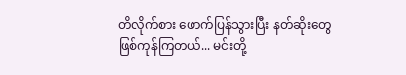တိလိုက်စား ဖောက်ပြန်သွားပြီး နတ်ဆိုးတွေ ဖြစ်ကုန်ကြတယ်... မင်းတို့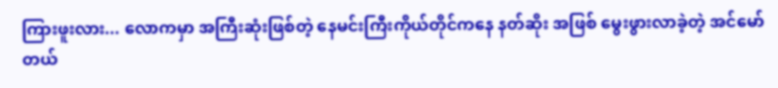ကြားဖူးလား... လောကမှာ အကြီးဆုံးဖြစ်တဲ့ နေမင်းကြီးကိုယ်တိုင်ကနေ နတ်ဆိုး အဖြစ် မွေးဖွားလာခဲ့တဲ့ အင်မော်တယ်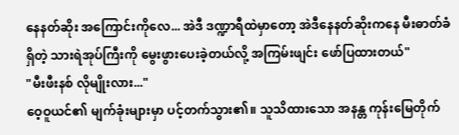နေနတ်ဆိုး အကြောင်းကိုလေ... အဲဒီ ဒဏ္ဍာရီထဲမှာတော့ အဲဒီနေနတ်ဆိုးကနေ မီးဓာတ်ခံရှိတဲ့ သားရဲအုပ်ကြီးကို မွေးဖွားပေးခဲ့တယ်လို့ အကြမ်းဖျင်း ဖော်ပြထားတယ်"
"မီးဖီးနစ် လိုမျိုးလား..."
ဝေ့ဝူယင်၏ မျက်ခုံးများမှာ ပင့်တက်သွား၏။ သူသိထားသော အနန္တ ကုန်းမြေတိုက်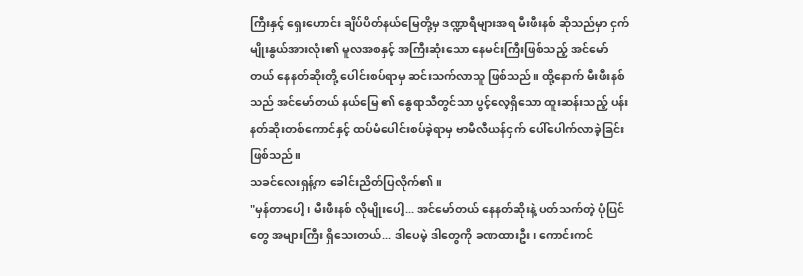ကြီးနှင့် ရှေးဟောင်း ချိပ်ပိတ်နယ်မြေတို့မှ ဒဏ္ဍာရီများအရ မီးဖီးနစ် ဆိုသည်မှာ ငှက်မျိုးနွယ်အားလုံး၏ မူလအစနှင့် အကြီးဆုံးသော နေမင်းကြီးဖြစ်သည့် အင်မော်တယ် နေနတ်ဆိုးတို့ ပေါင်းစပ်ရာမှ ဆင်းသက်လာသူ ဖြစ်သည်။ ထို့နောက် မီးဖီးနစ်သည် အင်မော်တယ် နယ်မြေ ၏ နွေရာသီတွင်သာ ပွင့်လေ့ရှိသော ထူးဆန်းသည့် ပန်းနတ်ဆိုးတစ်ကောင်နှင့် ထပ်မံပေါင်းစပ်ခဲ့ရာမှ ဗာမီလီယန်ငှက် ပေါ်ပေါက်လာခဲ့ခြင်း ဖြစ်သည်။
သခင်လေးရှန့်က ခေါင်းညိတ်ပြလိုက်၏။
"မှန်တာပေါ့၊ မီးဖီးနစ် လိုမျိုးပေါ့... အင်မော်တယ် နေနတ်ဆိုးနဲ့ ပတ်သက်တဲ့ ပုံပြင်တွေ အများကြီး ရှိသေးတယ်... ဒါပေမဲ့ ဒါတွေကို ခဏထားဦး၊ ကောင်းကင်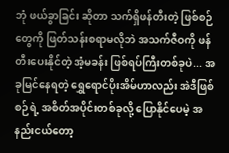ဘုံ ဖယ်ခွာခြင်း ဆိုတာ သက်ရှိဖန်တီးတဲ့ ဖြစ်စဉ်တွေကို ဖြတ်သန်းစရာမလိုဘဲ အသက်ဇီဝကို ဖန်တီးပေးနိုင်တဲ့ အံ့မခန်း ဖြစ်ရပ်ကြီးတစ်ခုပဲ... အခုမြင်နေရတဲ့ ရွှေရောင်ပိုးအိမ်ဟာလည်း အဲဒီဖြစ်စဉ်ရဲ့ အစိတ်အပိုင်းတစ်ခုလို့ ပြောနိုင်ပေမဲ့ အနည်းငယ်တော့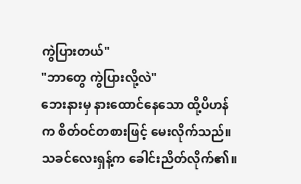ကွဲပြားတယ်"
"ဘာတွေ ကွဲပြားလို့လဲ"
ဘေးနားမှ နားထောင်နေသော ထို့ပိဟန်က စိတ်ဝင်တစားဖြင့် မေးလိုက်သည်။
သခင်လေးရှန့်က ခေါင်းညိတ်လိုက်၏။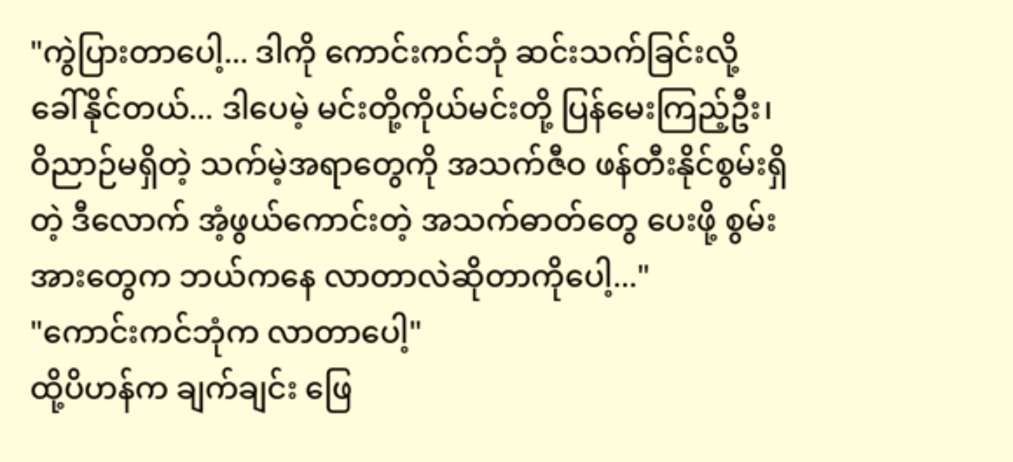"ကွဲပြားတာပေါ့... ဒါကို ကောင်းကင်ဘုံ ဆင်းသက်ခြင်းလို့ ခေါ်နိုင်တယ်... ဒါပေမဲ့ မင်းတို့ကိုယ်မင်းတို့ ပြန်မေးကြည့်ဦး၊ ဝိညာဉ်မရှိတဲ့ သက်မဲ့အရာတွေကို အသက်ဇီဝ ဖန်တီးနိုင်စွမ်းရှိတဲ့ ဒီလောက် အံ့ဖွယ်ကောင်းတဲ့ အသက်ဓာတ်တွေ ပေးဖို့ စွမ်းအားတွေက ဘယ်ကနေ လာတာလဲဆိုတာကိုပေါ့..."
"ကောင်းကင်ဘုံက လာတာပေါ့"
ထို့ပိဟန်က ချက်ချင်း ဖြေ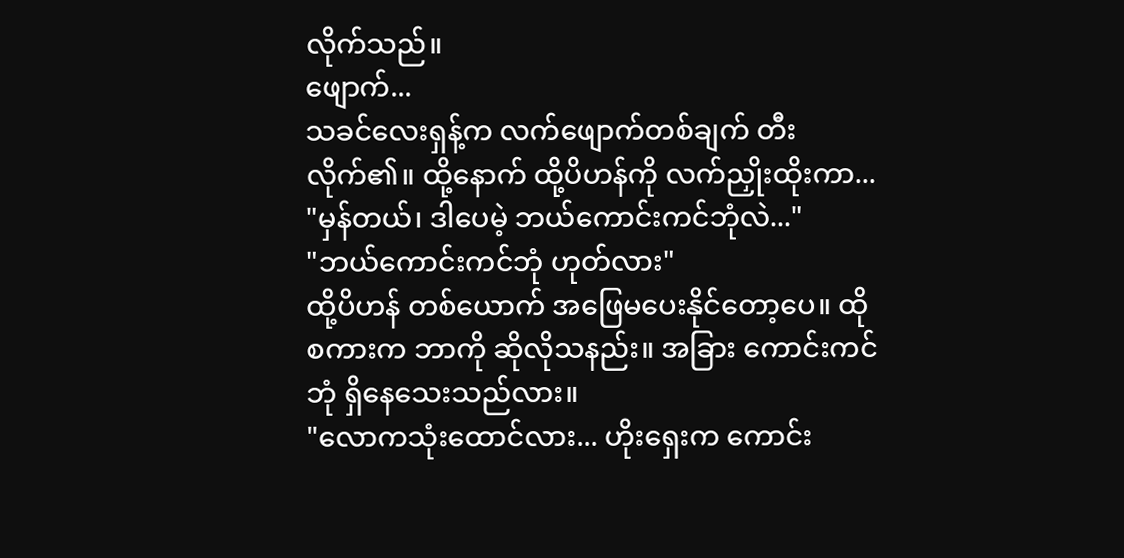လိုက်သည်။
ဖျောက်...
သခင်လေးရှန့်က လက်ဖျောက်တစ်ချက် တီးလိုက်၏။ ထို့နောက် ထို့ပိဟန်ကို လက်ညှိုးထိုးကာ...
"မှန်တယ်၊ ဒါပေမဲ့ ဘယ်ကောင်းကင်ဘုံလဲ..."
"ဘယ်ကောင်းကင်ဘုံ ဟုတ်လား"
ထို့ပိဟန် တစ်ယောက် အဖြေမပေးနိုင်တော့ပေ။ ထိုစကားက ဘာကို ဆိုလိုသနည်း။ အခြား ကောင်းကင်ဘုံ ရှိနေသေးသည်လား။
"လောကသုံးထောင်လား... ဟိုးရှေးက ကောင်း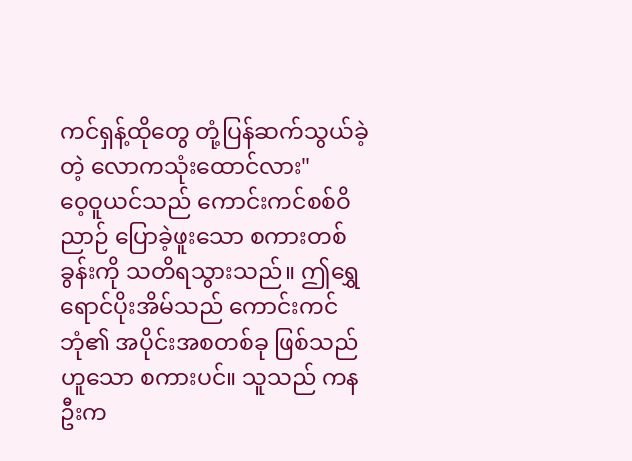ကင်ရှန့်ထိုတွေ တုံ့ပြန်ဆက်သွယ်ခဲ့တဲ့ လောကသုံးထောင်လား"
ဝေ့ဝူယင်သည် ကောင်းကင်စစ်ဝိညာဉ် ပြောခဲ့ဖူးသော စကားတစ်ခွန်းကို သတိရသွားသည်။ ဤရွှေရောင်ပိုးအိမ်သည် ကောင်းကင်ဘုံ၏ အပိုင်းအစတစ်ခု ဖြစ်သည်ဟူသော စကားပင်။ သူသည် ကနဦးက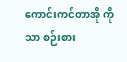ကောင်းကင်တာအို ကိုသာ စဉ်းစား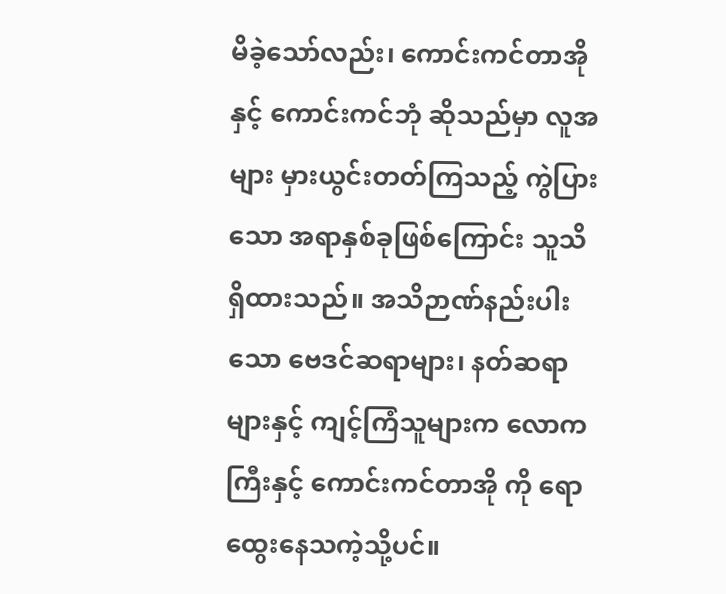မိခဲ့သော်လည်း၊ ကောင်းကင်တာအိုနှင့် ကောင်းကင်ဘုံ ဆိုသည်မှာ လူအများ မှားယွင်းတတ်ကြသည့် ကွဲပြားသော အရာနှစ်ခုဖြစ်ကြောင်း သူသိရှိထားသည်။ အသိဉာဏ်နည်းပါးသော ဗေဒင်ဆရာများ၊ နတ်ဆရာများနှင့် ကျင့်ကြံသူများက လောကကြီးနှင့် ကောင်းကင်တာအို ကို ရောထွေးနေသကဲ့သို့ပင်။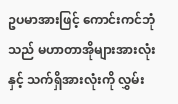ဥပမာအားဖြင့် ကောင်းကင်ဘုံသည် မဟာတာအိုများအားလုံးနှင့် သက်ရှိအားလုံးကို လွှမ်း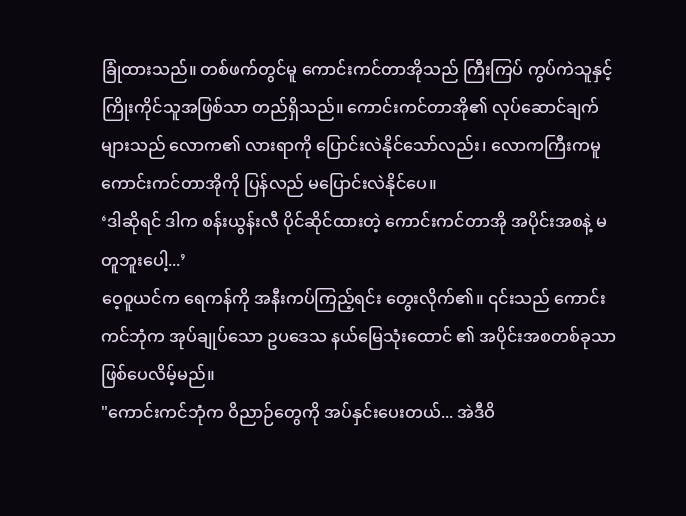ခြုံထားသည်။ တစ်ဖက်တွင်မူ ကောင်းကင်တာအိုသည် ကြီးကြပ် ကွပ်ကဲသူနှင့် ကြိုးကိုင်သူအဖြစ်သာ တည်ရှိသည်။ ကောင်းကင်တာအို၏ လုပ်ဆောင်ချက်များသည် လောက၏ လားရာကို ပြောင်းလဲနိုင်သော်လည်း၊ လောကကြီးကမူ ကောင်းကင်တာအိုကို ပြန်လည် မပြောင်းလဲနိုင်ပေ။
‘ဒါဆိုရင် ဒါက စန်းယွန်းလီ ပိုင်ဆိုင်ထားတဲ့ ကောင်းကင်တာအို အပိုင်းအစနဲ့ မတူဘူးပေါ့...’
ဝေ့ဝူယင်က ရေကန်ကို အနီးကပ်ကြည့်ရင်း တွေးလိုက်၏။ ၎င်းသည် ကောင်းကင်ဘုံက အုပ်ချုပ်သော ဥပဒေသ နယ်မြေသုံးထောင် ၏ အပိုင်းအစတစ်ခုသာ ဖြစ်ပေလိမ့်မည်။
"ကောင်းကင်ဘုံက ဝိညာဉ်တွေကို အပ်နှင်းပေးတယ်... အဲဒီဝိ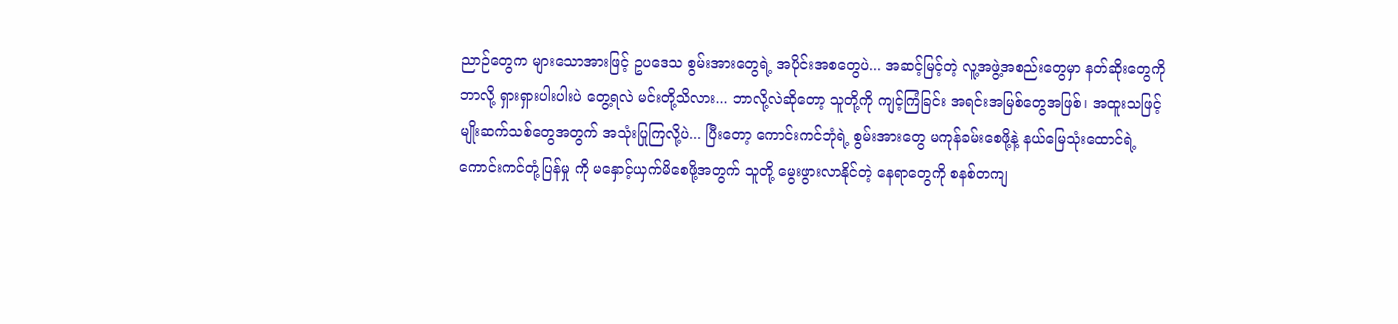ညာဉ်တွေက များသောအားဖြင့် ဥပဒေသ စွမ်းအားတွေရဲ့ အပိုင်းအစတွေပဲ... အဆင့်မြင့်တဲ့ လူ့အဖွဲ့အစည်းတွေမှာ နတ်ဆိုးတွေကို ဘာလို့ ရှားရှားပါးပါးပဲ တွေ့ရလဲ မင်းတို့သိလား... ဘာလို့လဲဆိုတော့ သူတို့ကို ကျင့်ကြံခြင်း အရင်းအမြစ်တွေအဖြစ်၊ အထူးသဖြင့် မျိုးဆက်သစ်တွေအတွက် အသုံးပြုကြလို့ပဲ... ပြီးတော့ ကောင်းကင်ဘုံရဲ့ စွမ်းအားတွေ မကုန်ခမ်းစေဖို့နဲ့ နယ်မြေသုံးထောင်ရဲ့ ကောင်းကင်တုံ့ပြန်မှု ကို မနှောင့်ယှက်မိစေဖို့အတွက် သူတို့ မွေးဖွားလာနိုင်တဲ့ နေရာတွေကို စနစ်တကျ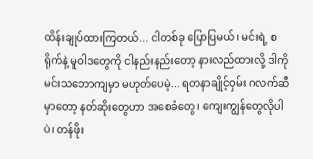ထိန်းချုပ်ထားကြတယ်... ငါတစ်ခု ပြောပြမယ်၊ မင်းရဲ့ စရိုက်နဲ့ မူဝါဒတွေကို ငါနည်းနည်းတော့ နားလည်ထားလို့ ဒါကို မင်းသဘောကျမှာ မဟုတ်ပေမဲ့... ရတနာချိုင့်ဝှမ်း ဂလက်ဆီမှာတော့ နတ်ဆိုးတွေဟာ အစေခံတွေ၊ ကျေးကျွန်တွေလိုပါပဲ၊ တန်ဖိုး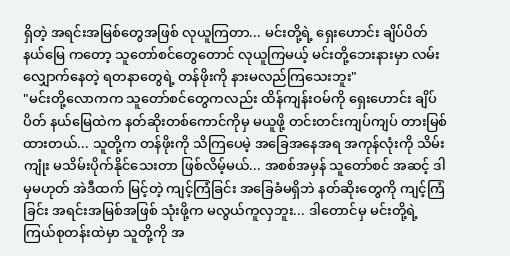ရှိတဲ့ အရင်းအမြစ်တွေအဖြစ် လုယူကြတာ... မင်းတို့ရဲ့ ရှေးဟောင်း ချိပ်ပိတ်နယ်မြေ ကတော့ သူတော်စင်တွေတောင် လုယူကြမယ့် မင်းတို့ဘေးနားမှာ လမ်းလျှောက်နေတဲ့ ရတနာတွေရဲ့ တန်ဖိုးကို နားမလည်ကြသေးဘူး"
"မင်းတို့လောကက သူတော်စင်တွေကလည်း ထိန်ကျန်းဝမ်ကို ရှေးဟောင်း ချိပ်ပိတ် နယ်မြေထဲက နတ်ဆိုးတစ်ကောင်ကိုမှ မယူဖို့ တင်းတင်းကျပ်ကျပ် တားမြစ်ထားတယ်... သူတို့က တန်ဖိုးကို သိကြပေမဲ့ အခြေအနေအရ အကုန်လုံးကို သိမ်းကျုံး မသိမ်းပိုက်နိုင်သေးတာ ဖြစ်လိမ့်မယ်... အစစ်အမှန် သူတော်စင် အဆင့် ဒါမှမဟုတ် အဲဒီထက် မြင့်တဲ့ ကျင့်ကြံခြင်း အခြေခံမရှိဘဲ နတ်ဆိုးတွေကို ကျင့်ကြံခြင်း အရင်းအမြစ်အဖြစ် သုံးဖို့က မလွယ်ကူလှဘူး... ဒါတောင်မှ မင်းတို့ရဲ့ ကြယ်စုတန်းထဲမှာ သူတို့ကို အ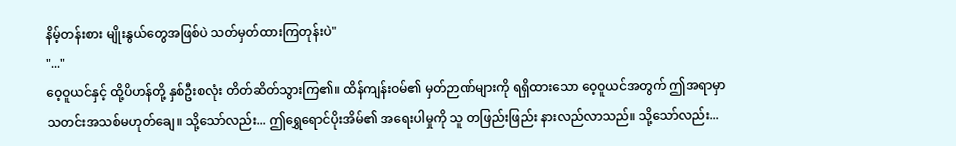နိမ့်တန်းစား မျိုးနွယ်တွေအဖြစ်ပဲ သတ်မှတ်ထားကြတုန်းပဲ"
"..."
ဝေ့ဝူယင်နှင့် ထို့ပိဟန်တို့ နှစ်ဦးစလုံး တိတ်ဆိတ်သွားကြ၏။ ထိန်ကျန်းဝမ်၏ မှတ်ဉာဏ်များကို ရရှိထားသော ဝေ့ဝူယင်အတွက် ဤအရာမှာ သတင်းအသစ်မဟုတ်ချေ။ သို့သော်လည်း... ဤရွှေရောင်ပိုးအိမ်၏ အရေးပါမှုကို သူ တဖြည်းဖြည်း နားလည်လာသည်။ သို့သော်လည်း...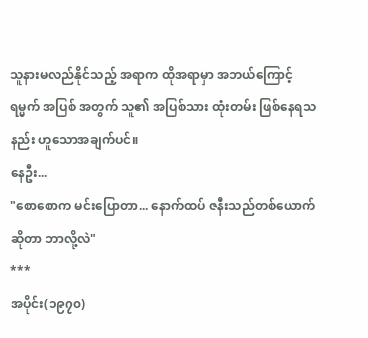သူနားမလည်နိုင်သည့် အရာက ထိုအရာမှာ အဘယ်ကြောင့် ရမ္မက် အပြစ် အတွက် သူ၏ အပြစ်သား ထုံးတမ်း ဖြစ်နေရသနည်း ဟူသောအချက်ပင်။
နေဦး...
"စောစောက မင်းပြောတာ... နောက်ထပ် ဇနီးသည်တစ်ယောက် ဆိုတာ ဘာလို့လဲ"
***
အပိုင်း(၁၉၇၀)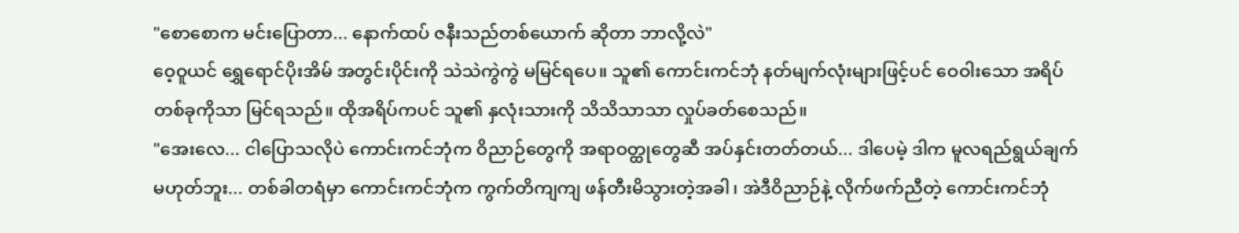"စောစောက မင်းပြောတာ... နောက်ထပ် ဇနီးသည်တစ်ယောက် ဆိုတာ ဘာလို့လဲ"
ဝေ့ဝူယင် ရွှေရောင်ပိုးအိမ် အတွင်းပိုင်းကို သဲသဲကွဲကွဲ မမြင်ရပေ။ သူ၏ ကောင်းကင်ဘုံ နတ်မျက်လုံးများဖြင့်ပင် ဝေဝါးသော အရိပ်တစ်ခုကိုသာ မြင်ရသည်။ ထိုအရိပ်ကပင် သူ၏ နှလုံးသားကို သိသိသာသာ လှုပ်ခတ်စေသည်။
"အေးလေ... ငါပြောသလိုပဲ ကောင်းကင်ဘုံက ဝိညာဉ်တွေကို အရာဝတ္ထုတွေဆီ အပ်နှင်းတတ်တယ်... ဒါပေမဲ့ ဒါက မူလရည်ရွယ်ချက် မဟုတ်ဘူး... တစ်ခါတရံမှာ ကောင်းကင်ဘုံက ကွက်တိကျကျ ဖန်တီးမိသွားတဲ့အခါ၊ အဲဒီဝိညာဉ်နဲ့ လိုက်ဖက်ညီတဲ့ ကောင်းကင်ဘုံ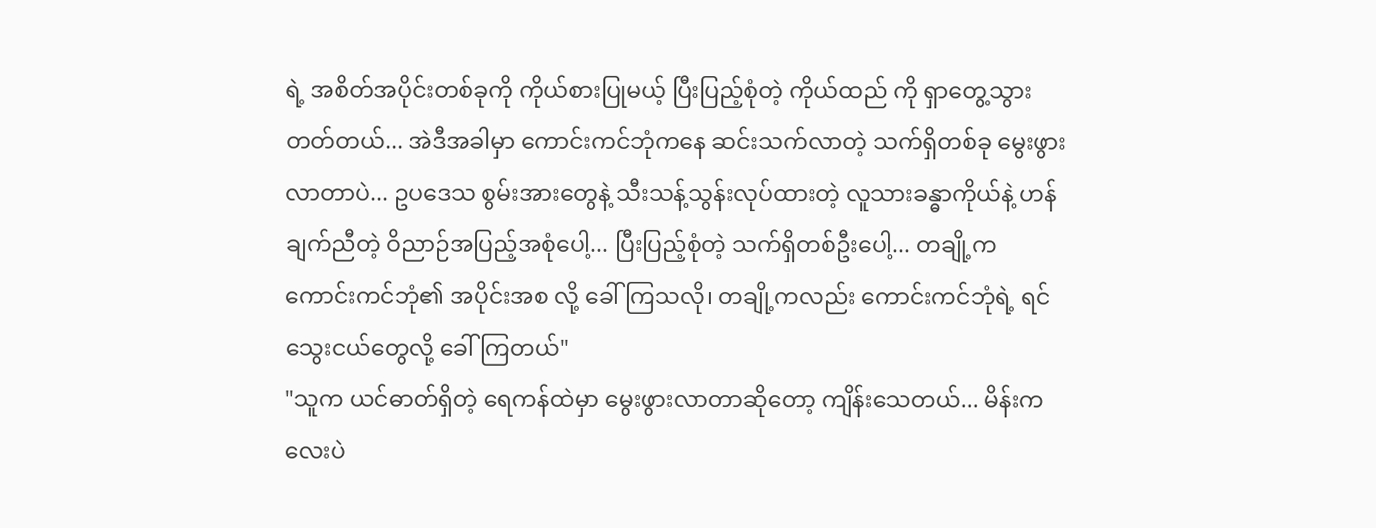ရဲ့ အစိတ်အပိုင်းတစ်ခုကို ကိုယ်စားပြုမယ့် ပြီးပြည့်စုံတဲ့ ကိုယ်ထည် ကို ရှာတွေ့သွားတတ်တယ်... အဲဒီအခါမှာ ကောင်းကင်ဘုံကနေ ဆင်းသက်လာတဲ့ သက်ရှိတစ်ခု မွေးဖွားလာတာပဲ... ဥပဒေသ စွမ်းအားတွေနဲ့ သီးသန့်သွန်းလုပ်ထားတဲ့ လူသားခန္ဓာကိုယ်နဲ့ ဟန်ချက်ညီတဲ့ ဝိညာဉ်အပြည့်အစုံပေါ့... ပြီးပြည့်စုံတဲ့ သက်ရှိတစ်ဦးပေါ့... တချို့က ကောင်းကင်ဘုံ၏ အပိုင်းအစ လို့ ခေါ်ကြသလို၊ တချို့ကလည်း ကောင်းကင်ဘုံရဲ့ ရင်သွေးငယ်တွေလို့ ခေါ်ကြတယ်"
"သူက ယင်ဓာတ်ရှိတဲ့ ရေကန်ထဲမှာ မွေးဖွားလာတာဆိုတော့ ကျိန်းသေတယ်... မိန်းကလေးပဲ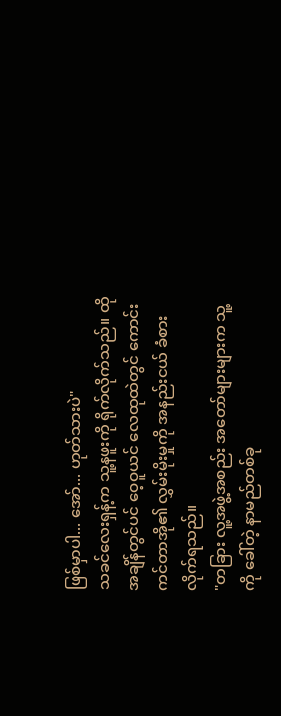ဖြစ်မှာပါ... အော်... ဟုတ်သားပဲ"
သခင်လေးရှန့်က သူ့နဖူးကို ရိုက်လိုက်သည်။ ထိုအချိန်တွင်ပင် ဝေ့ဝူယင် လေထုထဲတွင် ကောင်းကင်တာအို၏ လွှမ်းမိုးမှုကို အနည်းငယ် ခံစားလိုက်ရသည်။
"တခြား လူ့အဖွဲ့အစည်း အတော်များများက သူ့ကို ခေါ်တဲ့ နာမည်တစ်ခု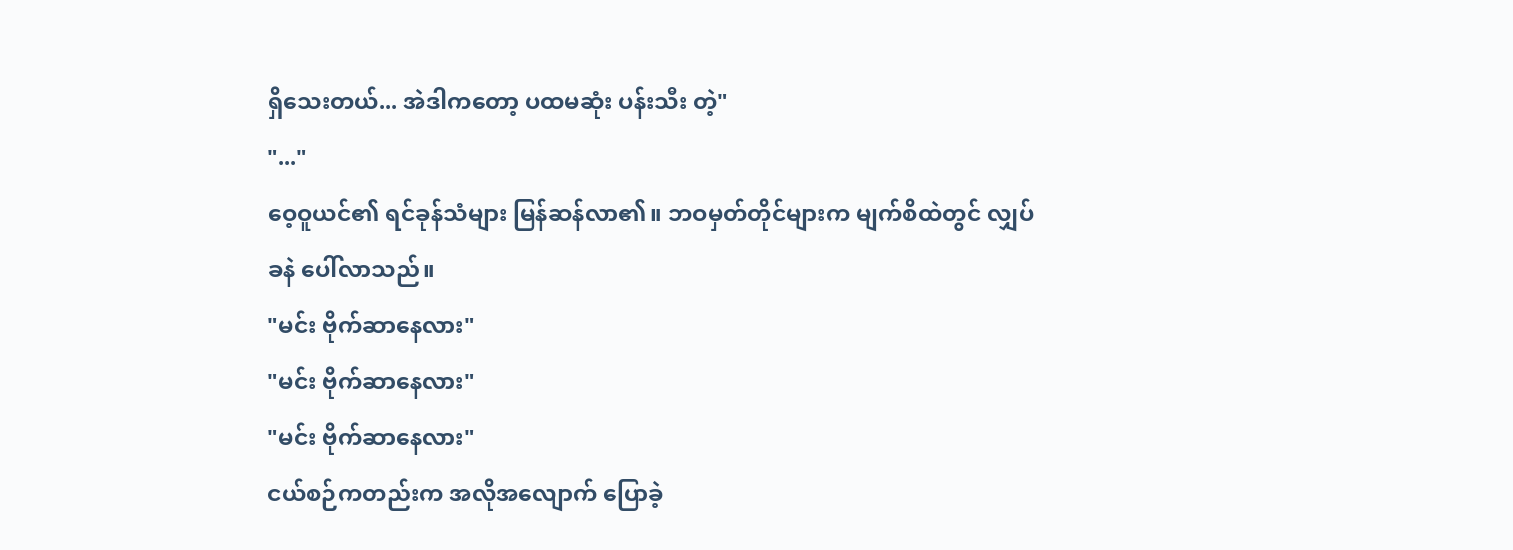ရှိသေးတယ်... အဲဒါကတော့ ပထမဆုံး ပန်းသီး တဲ့"
"..."
ဝေ့ဝူယင်၏ ရင်ခုန်သံများ မြန်ဆန်လာ၏။ ဘဝမှတ်တိုင်များက မျက်စိထဲတွင် လျှပ်ခနဲ ပေါ်လာသည်။
"မင်း ဗိုက်ဆာနေလား"
"မင်း ဗိုက်ဆာနေလား"
"မင်း ဗိုက်ဆာနေလား"
ငယ်စဉ်ကတည်းက အလိုအလျောက် ပြောခဲ့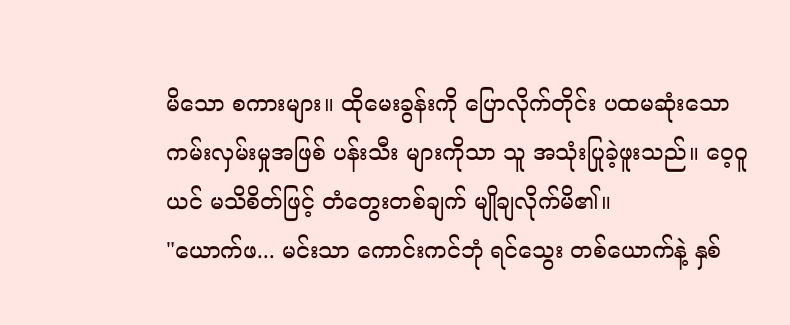မိသော စကားများ။ ထိုမေးခွန်းကို ပြောလိုက်တိုင်း ပထမဆုံးသော ကမ်းလှမ်းမှုအဖြစ် ပန်းသီး များကိုသာ သူ အသုံးပြုခဲ့ဖူးသည်။ ဝေ့ဝူယင် မသိစိတ်ဖြင့် တံတွေးတစ်ချက် မျိုချလိုက်မိ၏။
"ယောက်ဖ... မင်းသာ ကောင်းကင်ဘုံ ရင်သွေး တစ်ယောက်နဲ့ နှစ်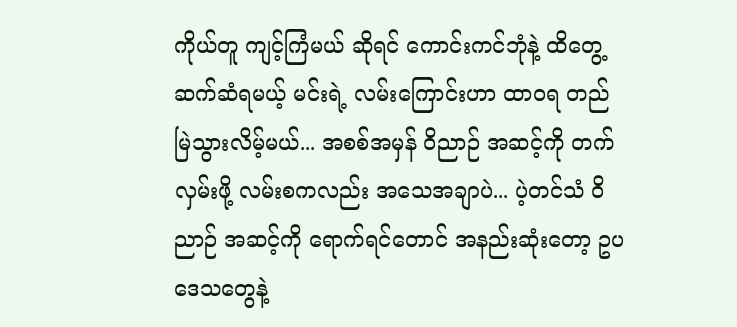ကိုယ်တူ ကျင့်ကြံမယ် ဆိုရင် ကောင်းကင်ဘုံနဲ့ ထိတွေ့ဆက်ဆံရမယ့် မင်းရဲ့ လမ်းကြောင်းဟာ ထာဝရ တည်မြဲသွားလိမ့်မယ်... အစစ်အမှန် ဝိညာဉ် အဆင့်ကို တက်လှမ်းဖို့ လမ်းစကလည်း အသေအချာပဲ... ပဲ့တင်သံ ဝိညာဉ် အဆင့်ကို ရောက်ရင်တောင် အနည်းဆုံးတော့ ဥပဒေသတွေနဲ့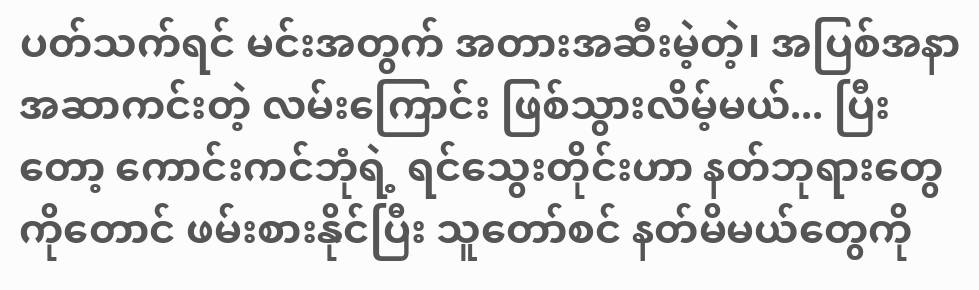ပတ်သက်ရင် မင်းအတွက် အတားအဆီးမဲ့တဲ့၊ အပြစ်အနာအဆာကင်းတဲ့ လမ်းကြောင်း ဖြစ်သွားလိမ့်မယ်... ပြီးတော့ ကောင်းကင်ဘုံရဲ့ ရင်သွေးတိုင်းဟာ နတ်ဘုရားတွေကိုတောင် ဖမ်းစားနိုင်ပြီး သူတော်စင် နတ်မိမယ်တွေကို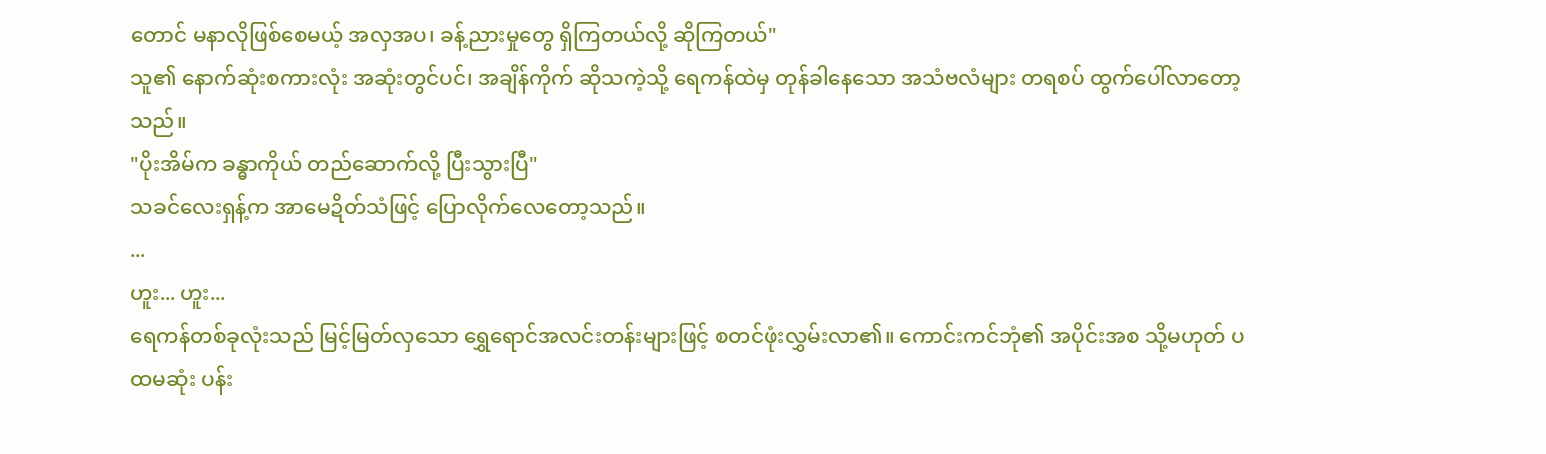တောင် မနာလိုဖြစ်စေမယ့် အလှအပ၊ ခန့်ညားမှုတွေ ရှိကြတယ်လို့ ဆိုကြတယ်"
သူ၏ နောက်ဆုံးစကားလုံး အဆုံးတွင်ပင်၊ အချိန်ကိုက် ဆိုသကဲ့သို့ ရေကန်ထဲမှ တုန်ခါနေသော အသံဗလံများ တရစပ် ထွက်ပေါ်လာတော့သည်။
"ပိုးအိမ်က ခန္ဓာကိုယ် တည်ဆောက်လို့ ပြီးသွားပြီ"
သခင်လေးရှန့်က အာမေဍိတ်သံဖြင့် ပြောလိုက်လေတော့သည်။
...
ဟူး... ဟူး...
ရေကန်တစ်ခုလုံးသည် မြင့်မြတ်လှသော ရွှေရောင်အလင်းတန်းများဖြင့် စတင်ဖုံးလွှမ်းလာ၏။ ကောင်းကင်ဘုံ၏ အပိုင်းအစ သို့မဟုတ် ပထမဆုံး ပန်း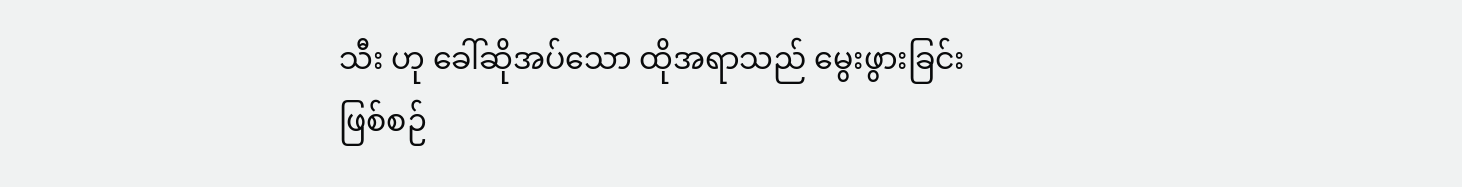သီး ဟု ခေါ်ဆိုအပ်သော ထိုအရာသည် မွေးဖွားခြင်းဖြစ်စဉ်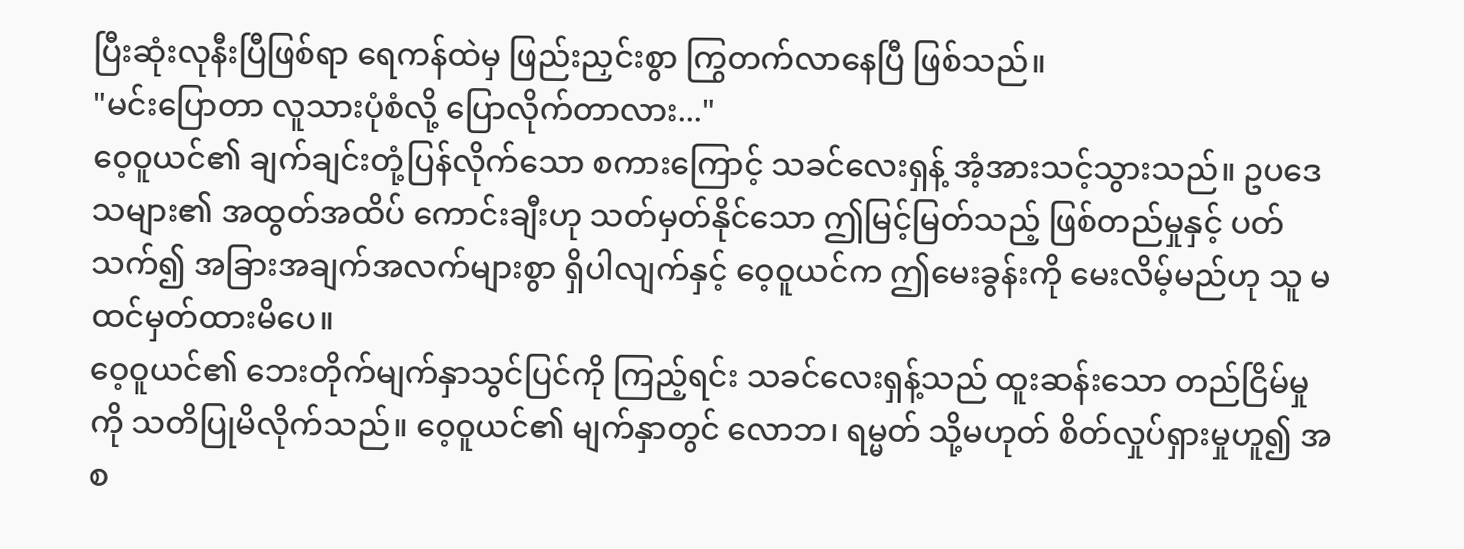ပြီးဆုံးလုနီးပြီဖြစ်ရာ ရေကန်ထဲမှ ဖြည်းညှင်းစွာ ကြွတက်လာနေပြီ ဖြစ်သည်။
"မင်းပြောတာ လူသားပုံစံလို့ ပြောလိုက်တာလား..."
ဝေ့ဝူယင်၏ ချက်ချင်းတုံ့ပြန်လိုက်သော စကားကြောင့် သခင်လေးရှန့် အံ့အားသင့်သွားသည်။ ဥပဒေသများ၏ အထွတ်အထိပ် ကောင်းချီးဟု သတ်မှတ်နိုင်သော ဤမြင့်မြတ်သည့် ဖြစ်တည်မှုနှင့် ပတ်သက်၍ အခြားအချက်အလက်များစွာ ရှိပါလျက်နှင့် ဝေ့ဝူယင်က ဤမေးခွန်းကို မေးလိမ့်မည်ဟု သူ မထင်မှတ်ထားမိပေ။
ဝေ့ဝူယင်၏ ဘေးတိုက်မျက်နှာသွင်ပြင်ကို ကြည့်ရင်း သခင်လေးရှန့်သည် ထူးဆန်းသော တည်ငြိမ်မှုကို သတိပြုမိလိုက်သည်။ ဝေ့ဝူယင်၏ မျက်နှာတွင် လောဘ၊ ရမ္မတ် သို့မဟုတ် စိတ်လှုပ်ရှားမှုဟူ၍ အစ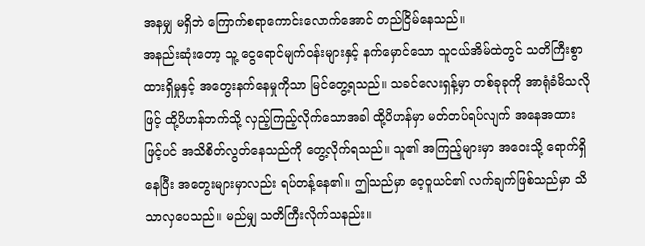အနမျှ မရှိဘဲ ကြောက်စရာကောင်းလောက်အောင် တည်ငြိမ်နေသည်။
အနည်းဆုံးတော့ သူ့ ငွေရောင်မျက်ဝန်းများနှင့် နက်မှောင်သော သူငယ်အိမ်ထဲတွင် သတိကြီးစွာ ထားရှိမှုနှင့် အတွေးနက်နေမှုကိုသာ မြင်တွေ့ရသည်။ သခင်လေးရှန့်မှာ တစ်ခုခုကို အာရုံခံမိသလိုဖြင့် ထို့ပိဟန်ဘက်သို့ လှည့်ကြည့်လိုက်သောအခါ ထို့ပိဟန်မှာ မတ်တပ်ရပ်လျက် အနေအထားဖြင့်ပင် အသိစိတ်လွတ်နေသည်ကို တွေ့လိုက်ရသည်။ သူ၏ အကြည့်များမှာ အဝေးသို့ ရောက်ရှိနေပြီး အတွေးများမှာလည်း ရပ်တန့်နေ၏။ ဤသည်မှာ ဝေ့ဝူယင်၏ လက်ချက်ဖြစ်သည်မှာ သိသာလှပေသည်။ မည်မျှ သတိကြီးလိုက်သနည်း။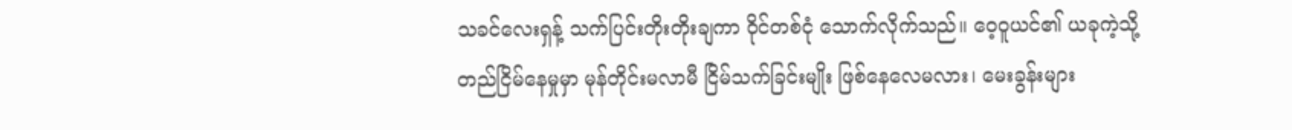သခင်လေးရှန့် သက်ပြင်းတိုးတိုးချကာ ဝိုင်တစ်ငုံ သောက်လိုက်သည်။ ဝေ့ဝူယင်၏ ယခုကဲ့သို့ တည်ငြိမ်နေမှုမှာ မုန်တိုင်းမလာမီ ငြိမ်သက်ခြင်းမျိုး ဖြစ်နေလေမလား၊ မေးခွန်းများ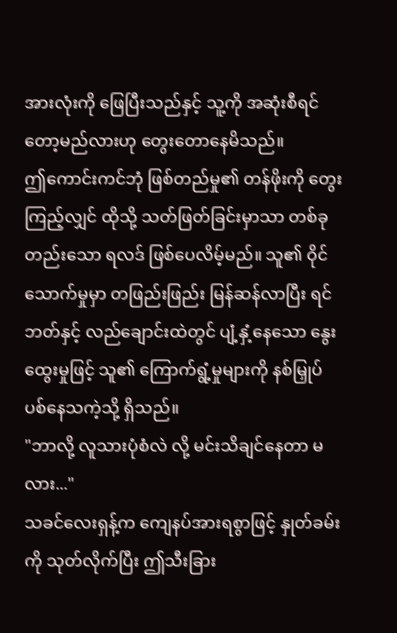အားလုံးကို ဖြေပြီးသည်နှင့် သူ့ကို အဆုံးစီရင်တော့မည်လားဟု တွေးတောနေမိသည်။
ဤကောင်းကင်ဘုံ ဖြစ်တည်မှု၏ တန်ဖိုးကို တွေးကြည့်လျှင် ထိုသို့ သတ်ဖြတ်ခြင်းမှာသာ တစ်ခုတည်းသော ရလဒ် ဖြစ်ပေလိမ့်မည်။ သူ၏ ဝိုင်သောက်မှုမှာ တဖြည်းဖြည်း မြန်ဆန်လာပြီး ရင်ဘတ်နှင့် လည်ချောင်းထဲတွင် ပျံ့နှံ့နေသော နွေးထွေးမှုဖြင့် သူ၏ ကြောက်ရွံ့မှုများကို နစ်မြှုပ်ပစ်နေသကဲ့သို့ ရှိသည်။
"ဘာလို့ လူသားပုံစံလဲ လို့ မင်းသိချင်နေတာ မလား..."
သခင်လေးရှန့်က ကျေနပ်အားရစွာဖြင့် နှုတ်ခမ်းကို သုတ်လိုက်ပြီး ဤသီးခြား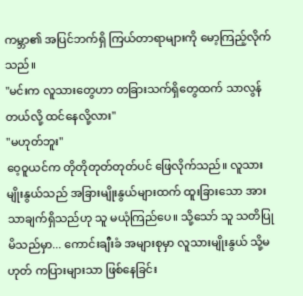ကမ္ဘာ၏ အပြင်ဘက်ရှိ ကြယ်တာရာများကို မော့ကြည့်လိုက်သည်။
"မင်းက လူသားတွေဟာ တခြားသက်ရှိတွေထက် သာလွန်တယ်လို့ ထင်နေလို့လား"
"မဟုတ်ဘူး"
ဝေ့ဝူယင်က တိုတိုတုတ်တုတ်ပင် ဖြေလိုက်သည်။ လူသားမျိုးနွယ်သည် အခြားမျိုးနွယ်များထက် ထူးခြားသော အားသာချက်ရှိသည်ဟု သူ မယုံကြည်ပေ။ သို့သော် သူ သတိပြုမိသည်မှာ... ကောင်းချီးခံ အများစုမှာ လူသားမျိုးနွယ် သို့မဟုတ် ကပြားများသာ ဖြစ်နေခြင်း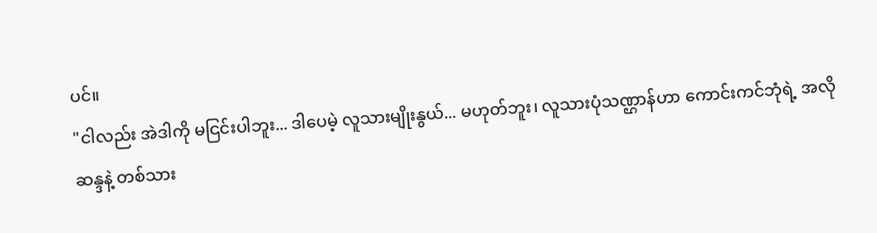ပင်။
"ငါလည်း အဲဒါကို မငြင်းပါဘူး... ဒါပေမဲ့ လူသားမျိုးနွယ်... မဟုတ်ဘူး၊ လူသားပုံသဏ္ဌာန်ဟာ ကောင်းကင်ဘုံရဲ့ အလိုဆန္ဒနဲ့ တစ်သား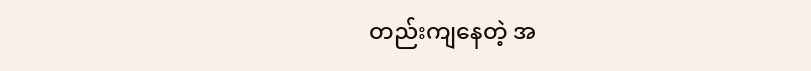တည်းကျနေတဲ့ အ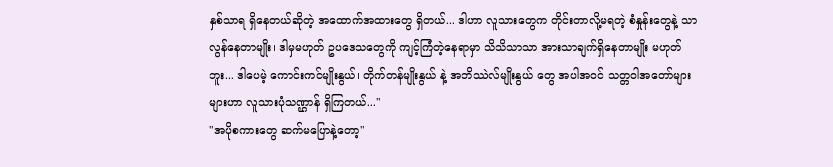နှစ်သာရ ရှိနေတယ်ဆိုတဲ့ အထောက်အထားတွေ ရှိတယ်... ဒါဟာ လူသားတွေက တိုင်းတာလို့မရတဲ့ စံနှုန်းတွေနဲ့ သာလွန်နေတာမျိုး၊ ဒါမှမဟုတ် ဥပဒေသတွေကို ကျင့်ကြံတဲ့နေရာမှာ သိသိသာသာ အားသာချက်ရှိနေတာမျိုး မဟုတ်ဘူး... ဒါပေမဲ့ ကောင်းကင်မျိုးနွယ်၊ တိုက်တန်မျိုးနွယ် နဲ့ အဘိဿဲလ်မျိုးနွယ် တွေ အပါအဝင် သတ္တဝါအတော်များများဟာ လူသားပုံသဏ္ဌာန် ရှိကြတယ်..."
"အပိုစကားတွေ ဆက်မပြောနဲ့တော့"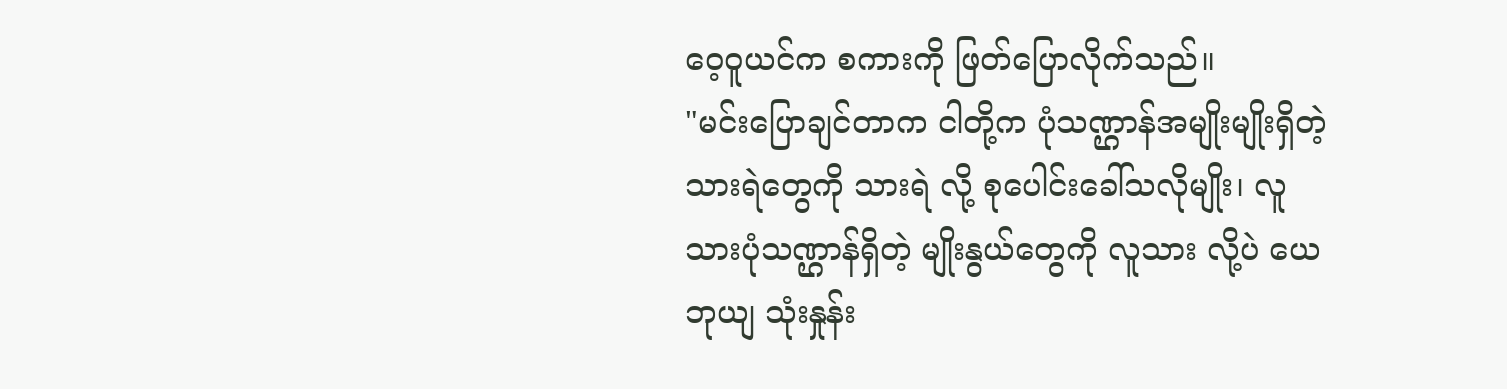ဝေ့ဝူယင်က စကားကို ဖြတ်ပြောလိုက်သည်။
"မင်းပြောချင်တာက ငါတို့က ပုံသဏ္ဌာန်အမျိုးမျိုးရှိတဲ့ သားရဲတွေကို သားရဲ လို့ စုပေါင်းခေါ်သလိုမျိုး၊ လူသားပုံသဏ္ဌာန်ရှိတဲ့ မျိုးနွယ်တွေကို လူသား လို့ပဲ ယေဘုယျ သုံးနှုန်း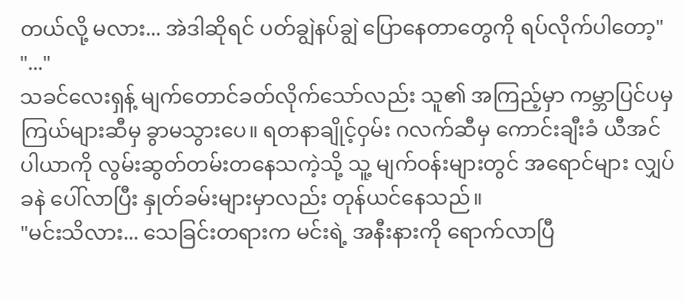တယ်လို့ မလား... အဲဒါဆိုရင် ပတ်ချွဲနပ်ချွဲ ပြောနေတာတွေကို ရပ်လိုက်ပါတော့"
"..."
သခင်လေးရှန့် မျက်တောင်ခတ်လိုက်သော်လည်း သူ၏ အကြည့်မှာ ကမ္ဘာပြင်ပမှ ကြယ်များဆီမှ ခွာမသွားပေ။ ရတနာချိုင့်ဝှမ်း ဂလက်ဆီမှ ကောင်းချီးခံ ယီအင်ပါယာကို လွမ်းဆွတ်တမ်းတနေသကဲ့သို့ သူ့ မျက်ဝန်းများတွင် အရောင်များ လျှပ်ခနဲ ပေါ်လာပြီး နှုတ်ခမ်းများမှာလည်း တုန်ယင်နေသည်။
"မင်းသိလား... သေခြင်းတရားက မင်းရဲ့ အနီးနားကို ရောက်လာပြီ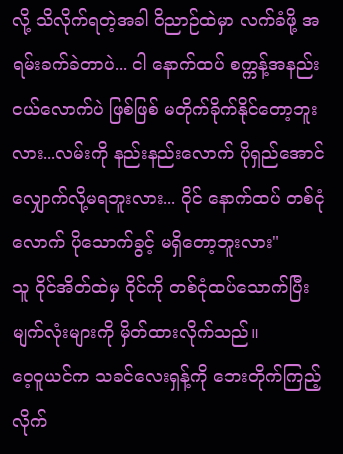လို့ သိလိုက်ရတဲ့အခါ ဝိညာဉ်ထဲမှာ လက်ခံဖို့ အရမ်းခက်ခဲတာပဲ... ငါ နောက်ထပ် စက္ကန့်အနည်းငယ်လောက်ပဲ ဖြစ်ဖြစ် မတိုက်ခိုက်နိုင်တော့ဘူးလား...လမ်းကို နည်းနည်းလောက် ပိုရှည်အောင် လျှောက်လို့မရဘူးလား... ဝိုင် နောက်ထပ် တစ်ငုံလောက် ပိုသောက်ခွင့် မရှိတော့ဘူးလား"
သူ ဝိုင်အိတ်ထဲမှ ဝိုင်ကို တစ်ငုံထပ်သောက်ပြီး မျက်လုံးများကို မှိတ်ထားလိုက်သည်။
ဝေ့ဝူယင်က သခင်လေးရှန့်ကို ဘေးတိုက်ကြည့်လိုက်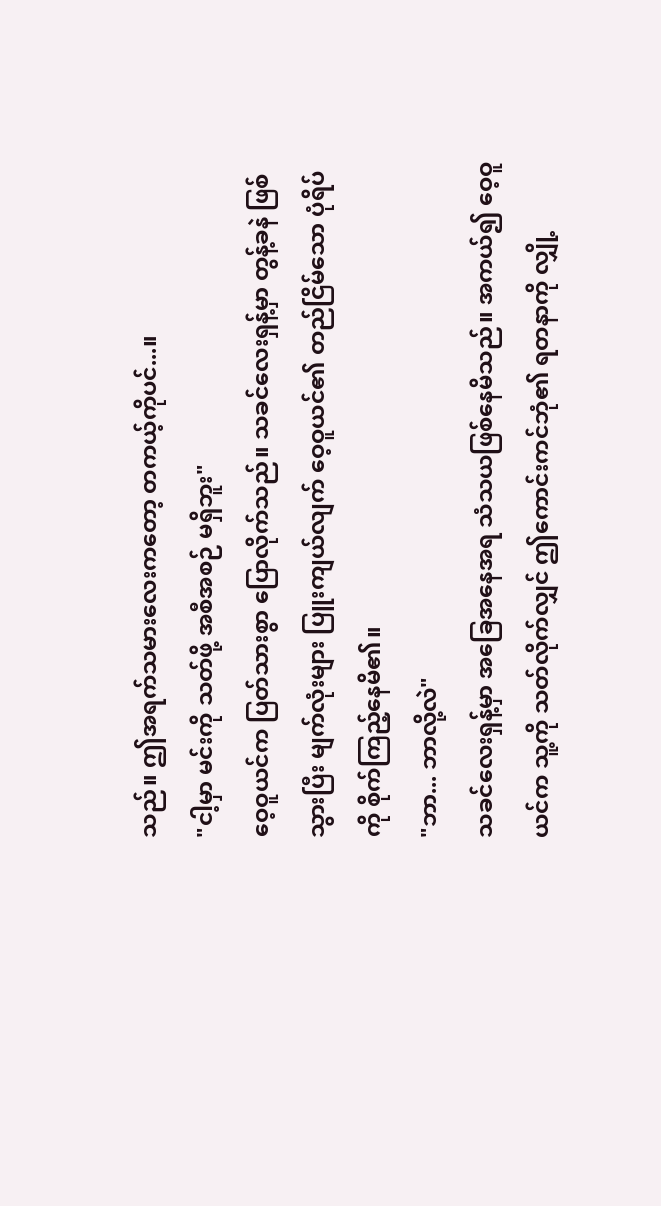သည်။ ဤအရက်သမားလေးကတော့ တကယ့်ကိုပင်...။
"ငါ့မှာ မင်းကို သတ်ဖို့ အစီအစဉ် မရှိဘူး"
ဝေ့ဝူယင်က ပြတ်သားစွာ ပြောလိုက်သည်။ သခင်လေးရှန့်မှာ တွန့်ခနဲ ဖြစ်သွားပြီး မျက်လုံးများ ပြူးကျယ်လျက် ဝေ့ဝူယင်၏ တည်ငြိမ်သော ပုံရိပ်ကို စိုက်ကြည့်နေမိ၏။
"ဘာ... ဘာလို့လဲ"
သခင်လေးရှန့်မှာ အခြေအနေအရ သံသယဖြစ်နေမိသည်။ အကယ်၍ ဝေ့ဝူယင်က သူ့ကို သတ်လိုက်လျှင် ဤကောင်းကင်ဘုံ၏ ရတနာကို လျှို့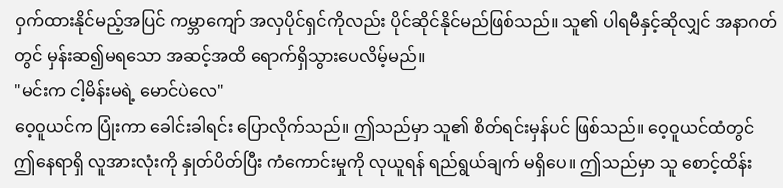ဝှက်ထားနိုင်မည့်အပြင် ကမ္ဘာကျော် အလှပိုင်ရှင်ကိုလည်း ပိုင်ဆိုင်နိုင်မည်ဖြစ်သည်။ သူ၏ ပါရမီနှင့်ဆိုလျှင် အနာဂတ်တွင် မှန်းဆ၍မရသော အဆင့်အထိ ရောက်ရှိသွားပေလိမ့်မည်။
"မင်းက ငါ့မိန်းမရဲ့ မောင်ပဲလေ"
ဝေ့ဝူယင်က ပြုံးကာ ခေါင်းခါရင်း ပြောလိုက်သည်။ ဤသည်မှာ သူ၏ စိတ်ရင်းမှန်ပင် ဖြစ်သည်။ ဝေ့ဝူယင်ထံတွင် ဤနေရာရှိ လူအားလုံးကို နှုတ်ပိတ်ပြီး ကံကောင်းမှုကို လုယူရန် ရည်ရွယ်ချက် မရှိပေ။ ဤသည်မှာ သူ စောင့်ထိန်း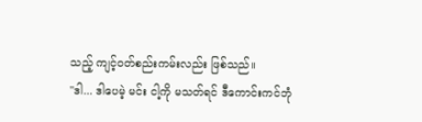သည့် ကျင့်ဝတ်စည်းကမ်းလည်း ဖြစ်သည်။
"ဒါ... ဒါပေမဲ့ မင်း ငါ့ကို မသတ်ရင် ဒီကောင်းကင်ဘုံ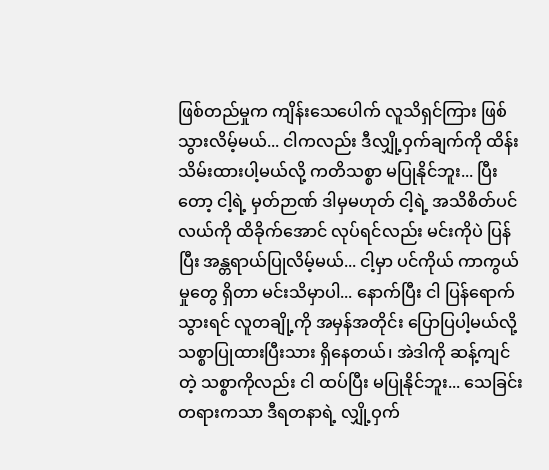ဖြစ်တည်မှုက ကျိန်းသေပေါက် လူသိရှင်ကြား ဖြစ်သွားလိမ့်မယ်... ငါကလည်း ဒီလျှို့ဝှက်ချက်ကို ထိန်းသိမ်းထားပါ့မယ်လို့ ကတိသစ္စာ မပြုနိုင်ဘူး... ပြီးတော့ ငါ့ရဲ့ မှတ်ဉာဏ် ဒါမှမဟုတ် ငါ့ရဲ့ အသိစိတ်ပင်လယ်ကို ထိခိုက်အောင် လုပ်ရင်လည်း မင်းကိုပဲ ပြန်ပြီး အန္တရာယ်ပြုလိမ့်မယ်... ငါ့မှာ ပင်ကိုယ် ကာကွယ်မှုတွေ ရှိတာ မင်းသိမှာပါ... နောက်ပြီး ငါ ပြန်ရောက်သွားရင် လူတချို့ကို အမှန်အတိုင်း ပြောပြပါ့မယ်လို့ သစ္စာပြုထားပြီးသား ရှိနေတယ်၊ အဲဒါကို ဆန့်ကျင်တဲ့ သစ္စာကိုလည်း ငါ ထပ်ပြီး မပြုနိုင်ဘူး... သေခြင်းတရားကသာ ဒီရတနာရဲ့ လျှို့ဝှက်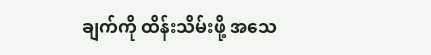ချက်ကို ထိန်းသိမ်းဖို့ အသေ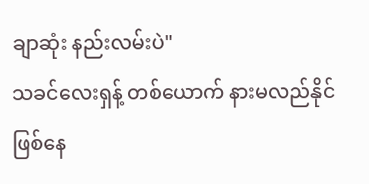ချာဆုံး နည်းလမ်းပဲ"
သခင်လေးရှန့် တစ်ယောက် နားမလည်နိုင် ဖြစ်နေ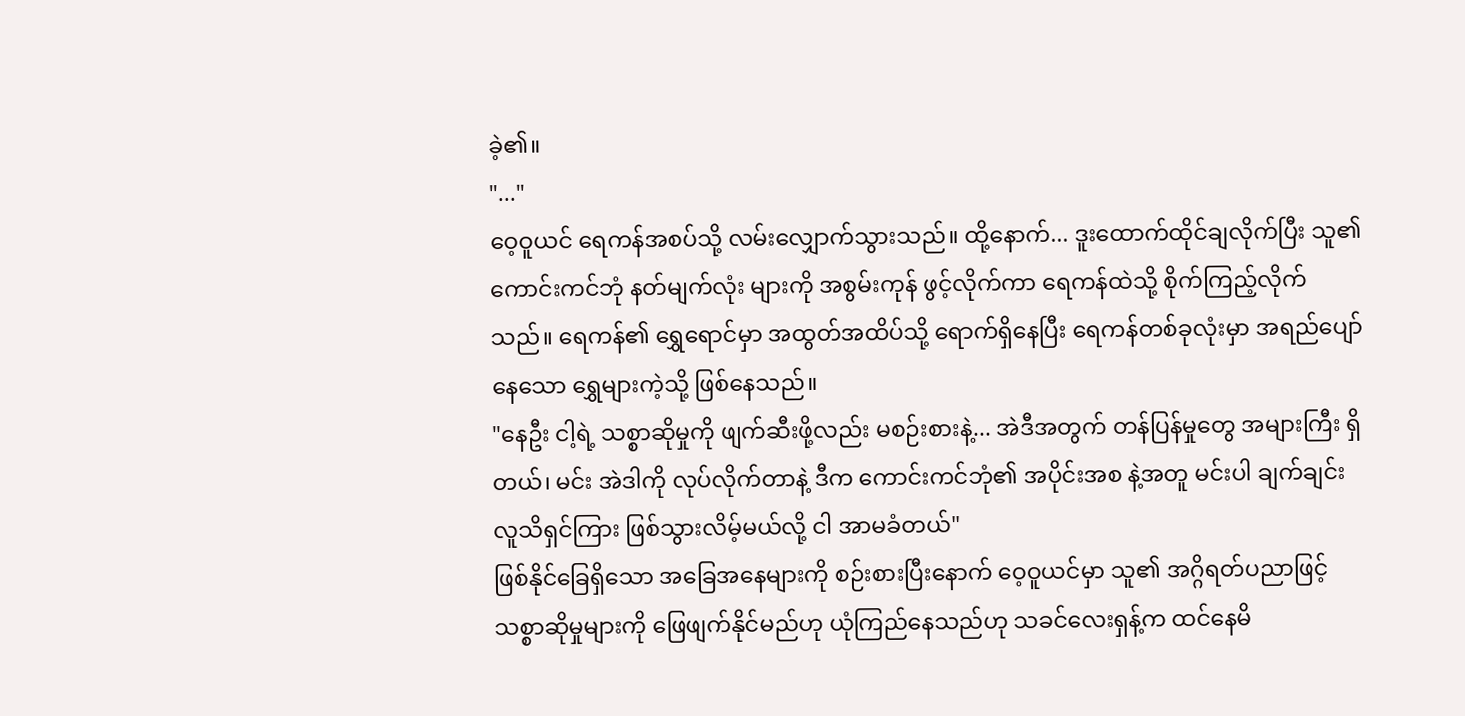ခဲ့၏။
"..."
ဝေ့ဝူယင် ရေကန်အစပ်သို့ လမ်းလျှောက်သွားသည်။ ထို့နောက်... ဒူးထောက်ထိုင်ချလိုက်ပြီး သူ၏ ကောင်းကင်ဘုံ နတ်မျက်လုံး များကို အစွမ်းကုန် ဖွင့်လိုက်ကာ ရေကန်ထဲသို့ စိုက်ကြည့်လိုက်သည်။ ရေကန်၏ ရွှေရောင်မှာ အထွတ်အထိပ်သို့ ရောက်ရှိနေပြီး ရေကန်တစ်ခုလုံးမှာ အရည်ပျော်နေသော ရွှေများကဲ့သို့ ဖြစ်နေသည်။
"နေဦး ငါ့ရဲ့ သစ္စာဆိုမှုကို ဖျက်ဆီးဖို့လည်း မစဉ်းစားနဲ့... အဲဒီအတွက် တန်ပြန်မှုတွေ အများကြီး ရှိတယ်၊ မင်း အဲဒါကို လုပ်လိုက်တာနဲ့ ဒီက ကောင်းကင်ဘုံ၏ အပိုင်းအစ နဲ့အတူ မင်းပါ ချက်ချင်း လူသိရှင်ကြား ဖြစ်သွားလိမ့်မယ်လို့ ငါ အာမခံတယ်"
ဖြစ်နိုင်ခြေရှိသော အခြေအနေများကို စဉ်းစားပြီးနောက် ဝေ့ဝူယင်မှာ သူ၏ အဂ္ဂိရတ်ပညာဖြင့် သစ္စာဆိုမှုများကို ဖြေဖျက်နိုင်မည်ဟု ယုံကြည်နေသည်ဟု သခင်လေးရှန့်က ထင်နေမိ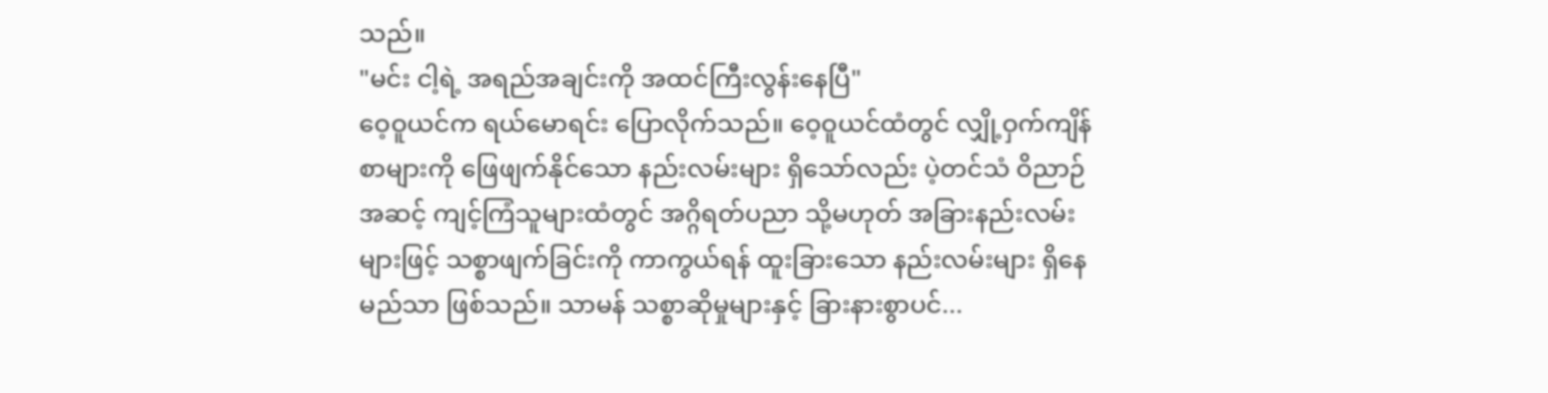သည်။
"မင်း ငါ့ရဲ့ အရည်အချင်းကို အထင်ကြီးလွန်းနေပြီ"
ဝေ့ဝူယင်က ရယ်မောရင်း ပြောလိုက်သည်။ ဝေ့ဝူယင်ထံတွင် လျှို့ဝှက်ကျိန်စာများကို ဖြေဖျက်နိုင်သော နည်းလမ်းများ ရှိသော်လည်း ပဲ့တင်သံ ဝိညာဉ် အဆင့် ကျင့်ကြံသူများထံတွင် အဂ္ဂိရတ်ပညာ သို့မဟုတ် အခြားနည်းလမ်းများဖြင့် သစ္စာဖျက်ခြင်းကို ကာကွယ်ရန် ထူးခြားသော နည်းလမ်းများ ရှိနေမည်သာ ဖြစ်သည်။ သာမန် သစ္စာဆိုမှုများနှင့် ခြားနားစွာပင်...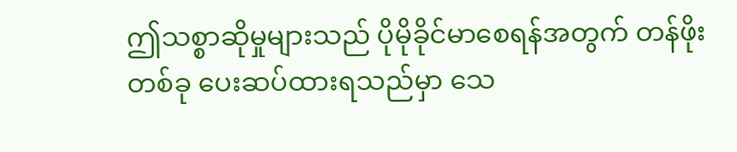ဤသစ္စာဆိုမှုများသည် ပိုမိုခိုင်မာစေရန်အတွက် တန်ဖိုးတစ်ခု ပေးဆပ်ထားရသည်မှာ သေ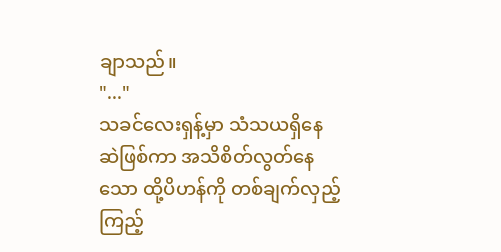ချာသည်။
"..."
သခင်လေးရှန့်မှာ သံသယရှိနေဆဲဖြစ်ကာ အသိစိတ်လွတ်နေသော ထို့ပိဟန်ကို တစ်ချက်လှည့်ကြည့်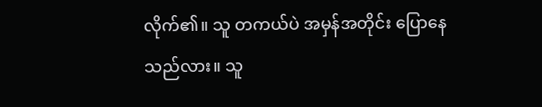လိုက်၏။ သူ တကယ်ပဲ အမှန်အတိုင်း ပြောနေသည်လား။ သူ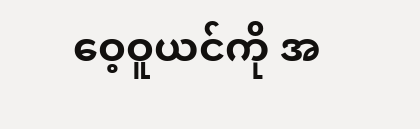ဝေ့ဝူယင်ကို အ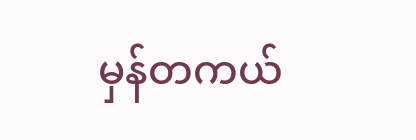မှန်တကယ်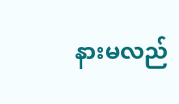နားမလည်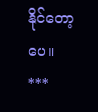နိုင်တော့ပေ။
***